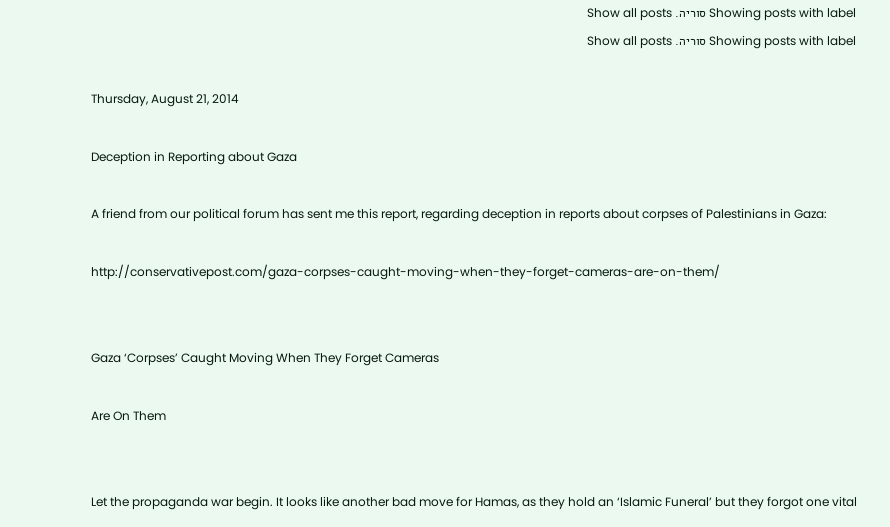Showing posts with label סוריה. Show all posts
Showing posts with label סוריה. Show all posts

Thursday, August 21, 2014

Deception in Reporting about Gaza

A friend from our political forum has sent me this report, regarding deception in reports about corpses of Palestinians in Gaza:

http://conservativepost.com/gaza-corpses-caught-moving-when-they-forget-cameras-are-on-them/


Gaza ‘Corpses’ Caught Moving When They Forget Cameras

Are On Them


Let the propaganda war begin. It looks like another bad move for Hamas, as they hold an ‘Islamic Funeral’ but they forgot one vital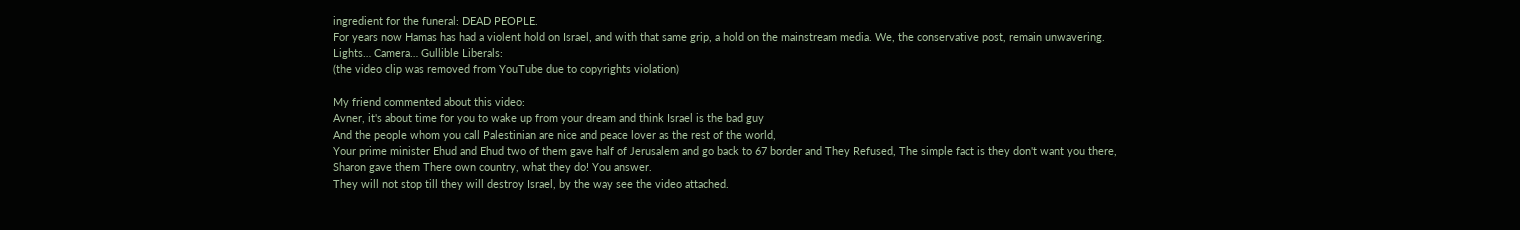ingredient for the funeral: DEAD PEOPLE.
For years now Hamas has had a violent hold on Israel, and with that same grip, a hold on the mainstream media. We, the conservative post, remain unwavering.
Lights… Camera… Gullible Liberals:
(the video clip was removed from YouTube due to copyrights violation)

My friend commented about this video:
Avner, it's about time for you to wake up from your dream and think Israel is the bad guy
And the people whom you call Palestinian are nice and peace lover as the rest of the world,
Your prime minister Ehud and Ehud two of them gave half of Jerusalem and go back to 67 border and They Refused, The simple fact is they don't want you there,
Sharon gave them There own country, what they do! You answer.
They will not stop till they will destroy Israel, by the way see the video attached.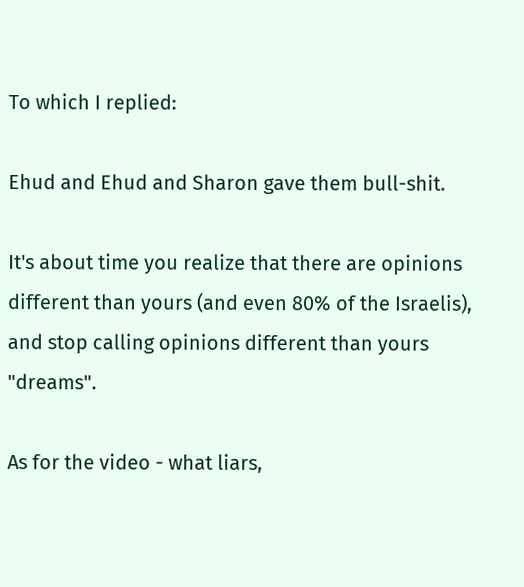To which I replied:

Ehud and Ehud and Sharon gave them bull-shit.

It's about time you realize that there are opinions different than yours (and even 80% of the Israelis), and stop calling opinions different than yours "dreams".

As for the video - what liars,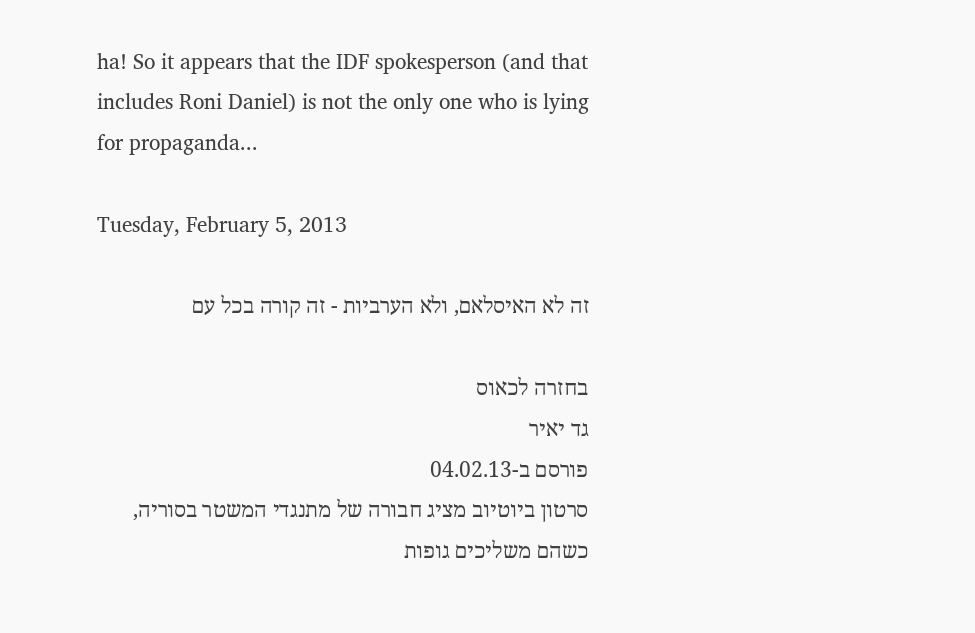ha! So it appears that the IDF spokesperson (and that includes Roni Daniel) is not the only one who is lying for propaganda...

Tuesday, February 5, 2013

זה לא האיסלאם, ולא הערביות - זה קורה בכל עם

בחזרה לכאוס
גד יאיר
פורסם ב-04.02.13
סרטון ביוטיוב מציג חבורה של מתנגדי המשטר בסוריה, כשהם משליכים גופות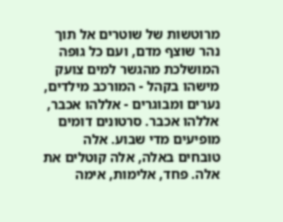מרוטשות של שוטרים אל תוך נהר שוצף מדם, ועם כל גופה המושלכת מהגשר למים צועק מישהו בקהל - המורכב מילדים, נערים ומבוגרים - אללהו אכבר, אללהו אכבר. סרטונים דומים מופיעים מדי שבוע. אלה טובחים באלה, אלה קוטלים את אלה. פחד, אלימות, אימה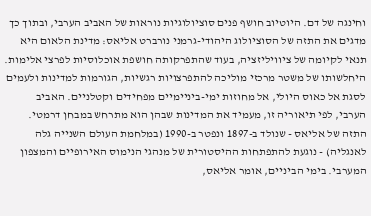וחינגה של דם. היוטיוב חושף פנים סוציולוגיות נוראות של האביב הערבי, ובתוך כך מדגים את התזה של הסוציולוג היהודי-גרמני נורברט אליאס: מדינת הלאום היא תנאי לקיומה של ציוויליזציה, בעוד שהתפרקותה חושפת אוכלוסיות לפרצי אלימות. היחלשותו של משטר מרכזי מוליכה להתפרצויות רגשיות, הגורמות למדינות ולעמים לסגת אל כאוס היולי, אל מחוזות ימי-ביניימיים מפחידים וקטלניים. האביב הערבי, לפי תיאוריה זו, מעמיד את המדינות שבהן הוא מתרחש במבחן דרמטי.
התזה של אליאס - שנולד ב-1897 ונפטר ב-1990 (במלחמת העולם השנייה גלה לאנגליה) - נוגעת להתפתחות ההיסטורית של מנהגי הנימוס האירופיים והמצפון המערבי. בימי הביניים, אומר אליאס,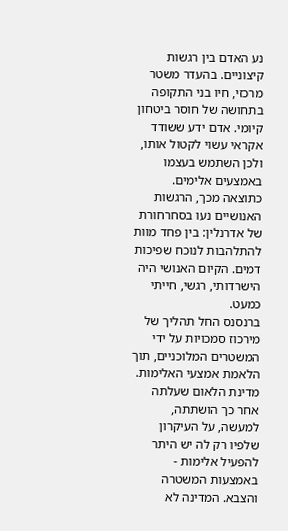נע האדם בין רגשות קיצוניים. בהעדר משטר מרכזי, חיו בני התקופה בתחושה של חוסר ביטחון קיומי. אדם ידע ששודד אקראי עשוי לקטול אותו, ולכן השתמש בעצמו באמצעים אלימים. כתוצאה מכך, הרגשות האנושיים נעו בסחרחורת של אדרנלין: בין פחד מוות להתלהבות לנוכח שפיכות דמים. הקיום האנושי היה הישרדותי, רגשי, חייתי כמעט.
ברנסנס החל תהליך של מירכוז סמכויות על ידי המשטרים המלוכניים, תוך הלאמת אמצעי האלימות. מדינת הלאום שעלתה אחר כך הושתתה, למעשה, על העיקרון שלפיו רק לה יש היתר להפעיל אלימות - באמצעות המשטרה והצבא. המדינה לא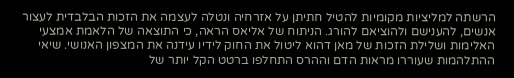הרשתה למליציות מקומיות להטיל חתיתן על אזרחיה ונטלה לעצמה את הזכות הבלבדית לעצור אנשים, להענישם ולהוציאם להורג. הניתוח של אליאס הראה, כי התוצאה של הלאמת אמצעי האלימות ושלילת הזכות של מאן דהוא ליטול את החוק לידיו עידנה את המצפון האנושי. שיאי ההתלהמות שעוררו מראות הדם וההרס התחלפו ברטט הקל יותר של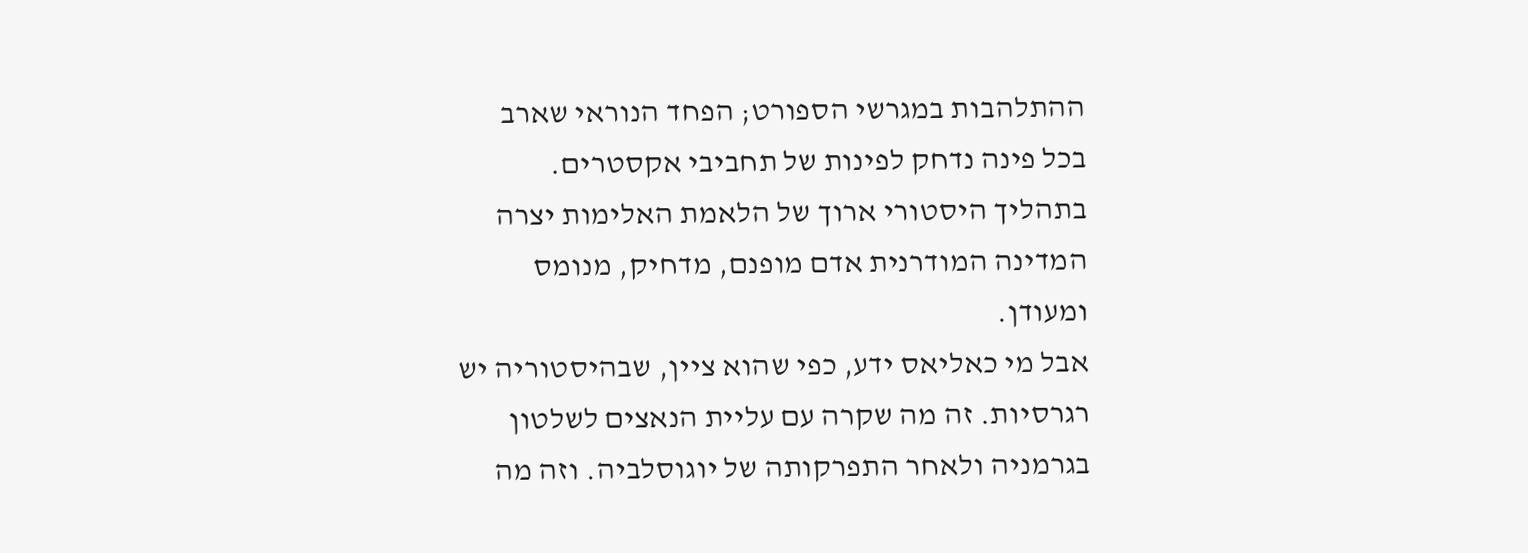ההתלהבות במגרשי הספורט; הפחד הנוראי שארב בכל פינה נדחק לפינות של תחביבי אקסטרים. בתהליך היסטורי ארוך של הלאמת האלימות יצרה המדינה המודרנית אדם מופנם, מדחיק, מנומס ומעודן.
אבל מי כאליאס ידע, כפי שהוא ציין, שבהיסטוריה יש רגרסיות. זה מה שקרה עם עליית הנאצים לשלטון בגרמניה ולאחר התפרקותה של יוגוסלביה. וזה מה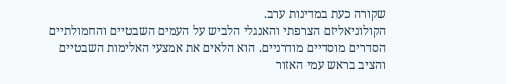שקורה כעת במדינות ערב.
הקולוניאליזם הצרפתי והאנגלי הלביש על העמים השבטיים והחמולתיים הסדרים מוסדיים מודרניים. הוא הלאים את אמצעי האלימות השבטיים והציב בראש עמי האזור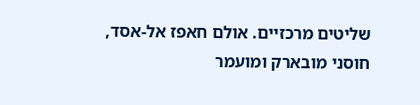שליטים מרכזיים. אולם חאפז אל-אסד, חוסני מובארק ומועמר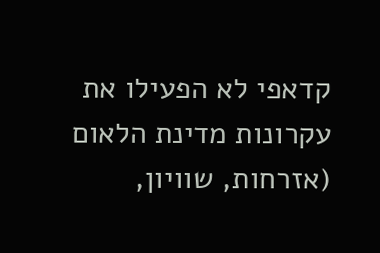קדאפי לא הפעילו את עקרונות מדינת הלאום (אזרחות, שוויון,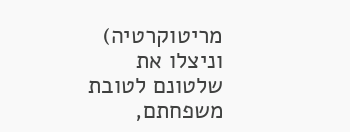מריטוקרטיה) וניצלו את שלטונם לטובת משפחתם,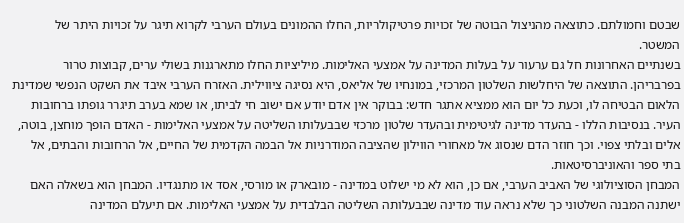שבטם וחמולתם. כתוצאה מהניצול הבוטה של זכויות פרטיקולריות, החלו ההמונים בעולם הערבי לקרוא תיגר על זכויות היתר של המשטר.
בשנתיים האחרונות חל גם ערעור על בעלות המדינה על אמצעי האלימות. מיליציות החלו מתארגנות בשולי ערים, קבוצות טרור בפרבריהן. התוצאה של היחלשות השלטון המרכזי, במונחיו של אליאס, היא נסיגה ציווילית. האזרח הערבי איבד את השקט הנפשי שמדינת הלאום הבטיחה לו, וכעת כל יום הוא ממציא אתגר חדש: בבוקר אין אדם יודע אם ישוב חי לביתו, או שמא בערב תיגרר גופתו ברחובות העיר. בנסיבות הללו - בהעדר מדינה לגיטימית ובהעדר שלטון מרכזי שבבעלותו השליטה על אמצעי האלימות - האדם הופך מוחצן, בוטה, אלים ובלתי צפוי. וכך חוזר הדם שנסוג אל מאחורי הווילון שהציבה המודרניות אל הבמה הקדמית של החיים, אל הרחובות והבתים, אל בתי ספר והאוניברסיטאות.
המבחן הסוציולוגי של האביב הערבי, אם כן, הוא לא מי ישלוט במדינה - מובארק או מורסי, אסד או מתנגדיו. המבחן הוא בשאלה האם ישתנה המבנה השלטוני כך שלא נראה עוד מדינה שבבעלותה השליטה הבלבדית על אמצעי האלימות. אם תיעלם המדינה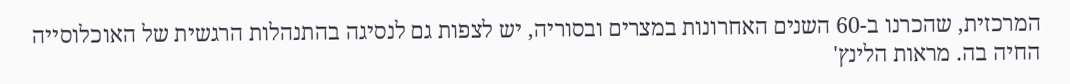המרכזית, שהכרנו ב-60 השנים האחרונות במצרים ובסוריה, יש לצפות גם לנסיגה בהתנהלות הרגשית של האוכלוסייה החיה בה. מראות הלינץ'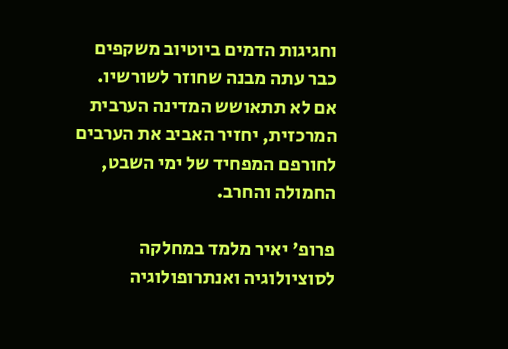וחגיגות הדמים ביוטיוב משקפים כבר עתה מבנה שחוזר לשורשיו. אם לא תתאושש המדינה הערבית המרכזית, יחזיר האביב את הערבים לחורפם המפחיד של ימי השבט, החמולה והחרב.

פרופ' יאיר מלמד במחלקה לסוציולוגיה ואנתרופולוגיה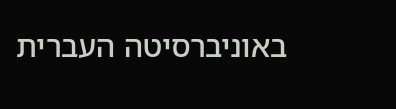באוניברסיטה העברית